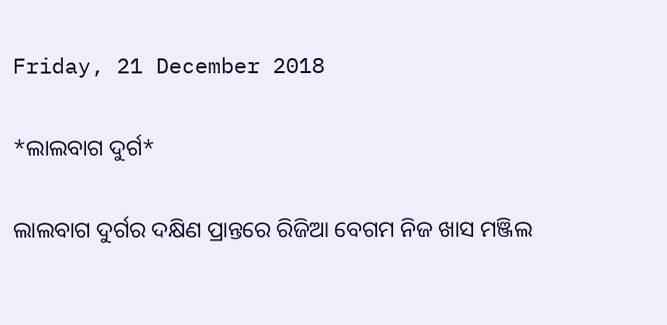Friday, 21 December 2018

*ଲାଲବାଗ ଦୁର୍ଗ*

ଲାଲବାଗ ଦୁର୍ଗର ଦକ୍ଷିଣ ପ୍ରାନ୍ତରେ ରିଜିଆ ବେଗମ ନିଜ ଖାସ ମଞ୍ଜିଲ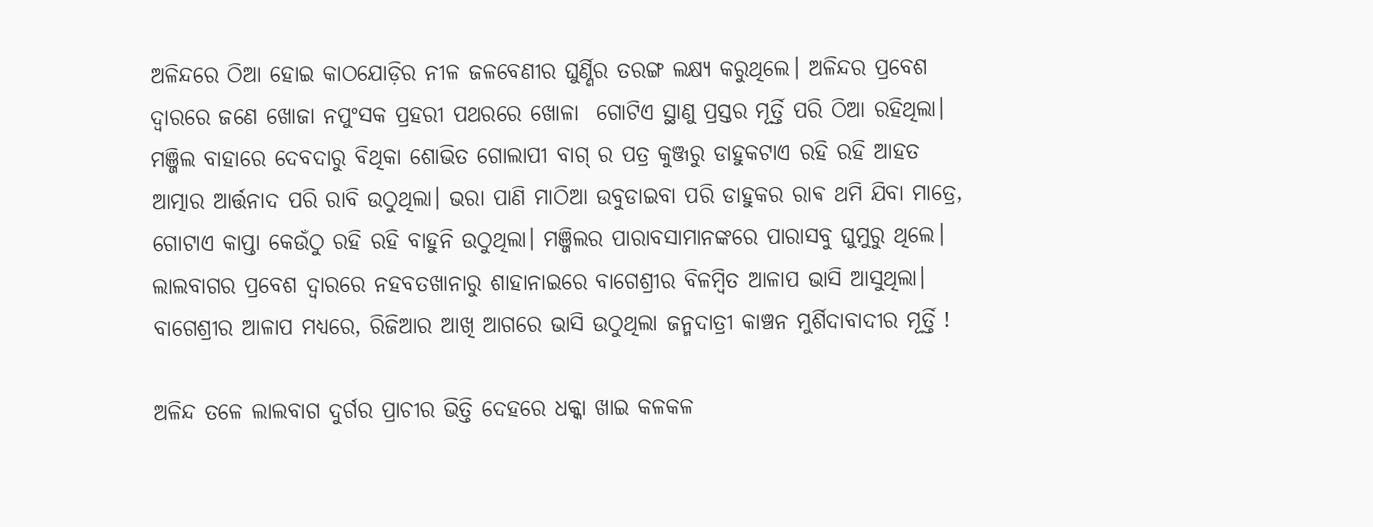ଅଳିନ୍ଦରେ ଠିଆ ହୋଇ କାଠଯୋଡ଼ିର ନୀଳ ଜଳବେଣୀର ଘୁର୍ଣ୍ଣିର ତରଙ୍ଗ ଲକ୍ଷ୍ୟ କରୁଥିଲେ। ଅଳିନ୍ଦର ପ୍ରବେଶ ଦ୍ୱାରରେ ଜଣେ ଖୋଜା ନପୁଂସକ ପ୍ରହରୀ ପଥରରେ ଖୋଳା  ଗୋଟିଏ ସ୍ଥାଣୁ ପ୍ରସ୍ତର ମୂର୍ତ୍ତି ପରି ଠିଆ ରହିଥିଲା। ମଞ୍ଜିଲ ବାହାରେ ଦେବଦାରୁ ବିଥିକା ଶୋଭିତ ଗୋଲାପୀ ବାଗ୍ ର ପତ୍ର କୁଞ୍ଜରୁ ଡାହୁକଟାଏ ରହି ରହି ଆହତ ଆତ୍ମାର ଆର୍ତ୍ତନାଦ ପରି ରାବି ଉଠୁଥିଲା। ଭରା ପାଣି ମାଠିଆ ଉବୁଡାଇବା ପରି ଡାହୁକର ରାଵ ଥମି ଯିବା ମାତ୍ରେ, ଗୋଟାଏ କାପ୍ତା କେଉଁଠୁ ରହି ରହି ବାହୁନି ଉଠୁଥିଲା। ମଞ୍ଜିଲର ପାରାବସାମାନଙ୍କରେ ପାରାସବୁ ଘୁମୁରୁ ଥିଲେ। ଲାଲବାଗର ପ୍ରବେଶ ଦ୍ୱାରରେ ନହବତଖାନାରୁ ଶାହାନାଇରେ ବାଗେଶ୍ରୀର ବିଳମ୍ବିତ ଆଳାପ ଭାସି ଆସୁଥିଲା। ବାଗେଶ୍ରୀର ଆଳାପ ମଧ୍ୟରେ, ରିଜିଆର ଆଖି ଆଗରେ ଭାସି ଉଠୁଥିଲା ଜନ୍ମଦାତ୍ରୀ କାଞ୍ଚନ ମୁର୍ଶିଦାବାଦୀର ମୂର୍ତ୍ତି !

ଅଳିନ୍ଦ ତଳେ ଲାଲବାଗ ଦୁର୍ଗର ପ୍ରାଚୀର ଭିତ୍ତି ଦେହରେ ଧକ୍କା ଖାଇ କଳକଳ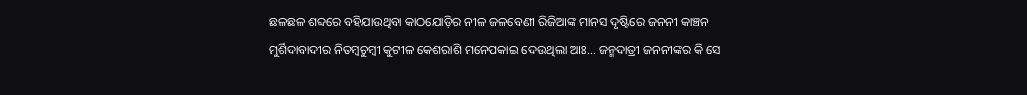ଛଳଛଳ ଶବ୍ଦରେ ବହିଯାଉଥିବା କାଠଯୋଡ଼ିର ନୀଳ ଜଳବେଣୀ ରିଜିଆଙ୍କ ମାନସ ଦୃଷ୍ଟିରେ ଜନନୀ କାଞ୍ଚନ ମୁର୍ଶିଦାବାଦୀର ନିତମ୍ବଚୁମ୍ବୀ କୁଟୀଳ କେଶରାଶି ମନେପକାଇ ଦେଉଥିଲା ଆଃ... ଜନ୍ମଦାତ୍ରୀ ଜନନୀଙ୍କର କି ସେ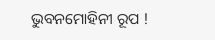ଭୁବନମୋହିନୀ ରୂପ !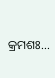କ୍ରମଶଃ...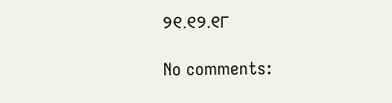୨୧.୧୨.୧୮

No comments: